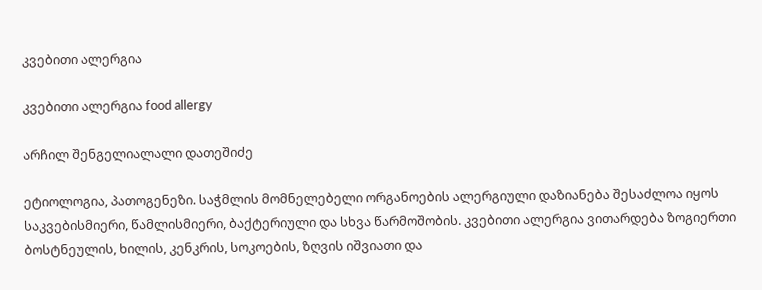კვებითი ალერგია

კვებითი ალერგია food allergy

არჩილ შენგელიალალი დათეშიძე

ეტიოლოგია, პათოგენეზი. საჭმლის მომნელებელი ორგანოების ალერგიული დაზიანება შესაძლოა იყოს საკვებისმიერი, წამლისმიერი, ბაქტერიული და სხვა წარმოშობის. კვებითი ალერგია ვითარდება ზოგიერთი ბოსტნეულის, ხილის, კენკრის, სოკოების, ზღვის იშვიათი და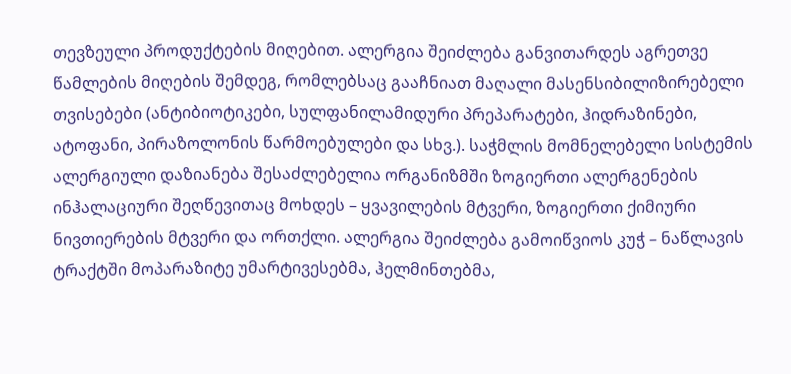თევზეული პროდუქტების მიღებით. ალერგია შეიძლება განვითარდეს აგრეთვე წამლების მიღების შემდეგ, რომლებსაც გააჩნიათ მაღალი მასენსიბილიზირებელი თვისებები (ანტიბიოტიკები, სულფანილამიდური პრეპარატები, ჰიდრაზინები, ატოფანი, პირაზოლონის წარმოებულები და სხვ.). საჭმლის მომნელებელი სისტემის ალერგიული დაზიანება შესაძლებელია ორგანიზმში ზოგიერთი ალერგენების ინჰალაციური შეღწევითაც მოხდეს – ყვავილების მტვერი, ზოგიერთი ქიმიური ნივთიერების მტვერი და ორთქლი. ალერგია შეიძლება გამოიწვიოს კუჭ – ნაწლავის ტრაქტში მოპარაზიტე უმარტივესებმა, ჰელმინთებმა,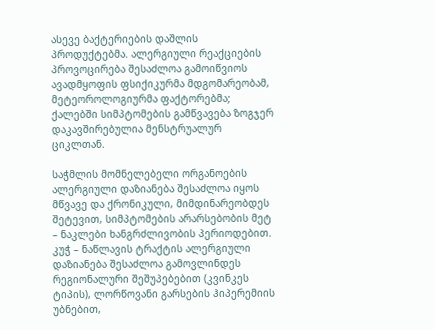ასევე ბაქტერიების დაშლის პროდუქტებმა. ალერგიული რეაქციების პროვოცირება შესაძლოა გამოიწვიოს ავადმყოფის ფსიქიკურმა მდგომარეობამ, მეტეოროლოგიურმა ფაქტორებმა; ქალებში სიმპტომების გამწვავება ზოგჯერ დაკავშირებულია მენსტრუალურ ციკლთან.

საჭმლის მომნელებელი ორგანოების ალერგიული დაზიანება შესაძლოა იყოს მწვავე და ქრონიკული, მიმდინარეობდეს შეტევით, სიმპტომების არარსებობის მეტ – ნაკლები ხანგრძლივობის პერიოდებით. კუჭ – ნაწლავის ტრაქტის ალერგიული დაზიანება შესაძლოა გამოვლინდეს რეგიონალური შეშუპებებით (კვინკეს ტიპის), ლორწოვანი გარსების ჰიპერემიის უბნებით,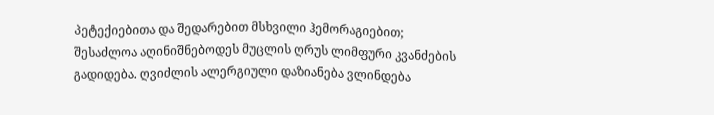პეტექიებითა და შედარებით მსხვილი ჰემორაგიებით; შესაძლოა აღინიშნებოდეს მუცლის ღრუს ლიმფური კვანძების გადიდება. ღვიძლის ალერგიული დაზიანება ვლინდება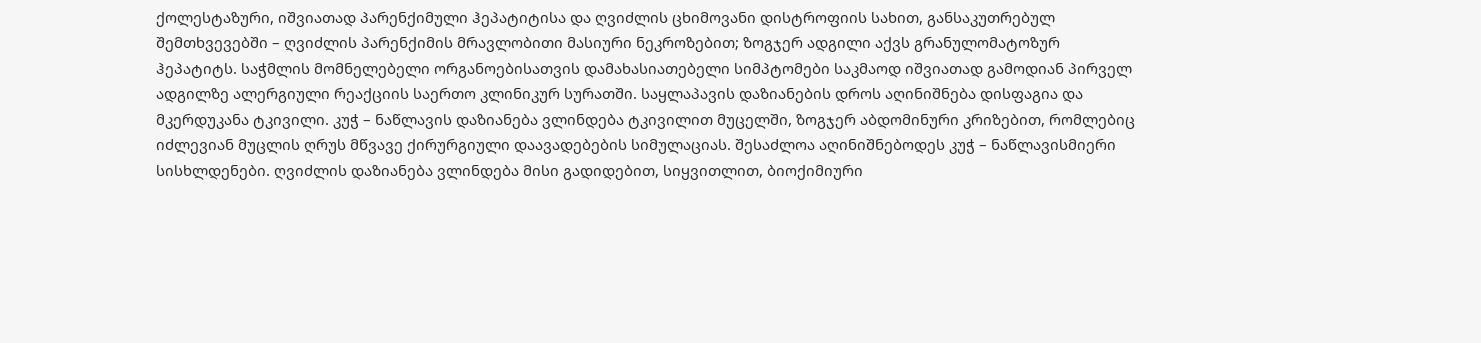ქოლესტაზური, იშვიათად პარენქიმული ჰეპატიტისა და ღვიძლის ცხიმოვანი დისტროფიის სახით, განსაკუთრებულ შემთხვევებში – ღვიძლის პარენქიმის მრავლობითი მასიური ნეკროზებით; ზოგჯერ ადგილი აქვს გრანულომატოზურ ჰეპატიტს. საჭმლის მომნელებელი ორგანოებისათვის დამახასიათებელი სიმპტომები საკმაოდ იშვიათად გამოდიან პირველ ადგილზე ალერგიული რეაქციის საერთო კლინიკურ სურათში. საყლაპავის დაზიანების დროს აღინიშნება დისფაგია და მკერდუკანა ტკივილი. კუჭ – ნაწლავის დაზიანება ვლინდება ტკივილით მუცელში, ზოგჯერ აბდომინური კრიზებით, რომლებიც იძლევიან მუცლის ღრუს მწვავე ქირურგიული დაავადებების სიმულაციას. შესაძლოა აღინიშნებოდეს კუჭ – ნაწლავისმიერი სისხლდენები. ღვიძლის დაზიანება ვლინდება მისი გადიდებით, სიყვითლით, ბიოქიმიური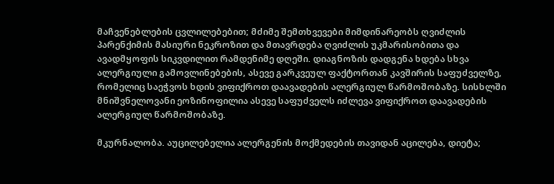მაჩვენებლების ცვლილებებით; მძიმე შემთხვევები მიმდინარეობს ღვიძლის პარენქიმის მასიური ნეკროზით და მთავრდება ღვიძლის უკმარისობითა და ავადმყოფის სიკვდილით რამდენიმე დღეში. დიაგნოზის დადგენა ხდება სხვა ალერგიული გამოვლინებების, ასევე გარკვეულ ფაქტორთან კავშირის საფუძველზე, რომელიც საეჭვოს ხდის ვიფიქროთ დაავადების ალერგიულ წარმოშობაზე. სისხლში მნიშვნელოვანი ეოზინოფილია ასევე საფუძველს იძლევა ვიფიქროთ დაავადების ალერგიულ წარმოშობაზე.

მკურნალობა. აუცილებელია ალერგენის მოქმედების თავიდან აცილება, დიეტა;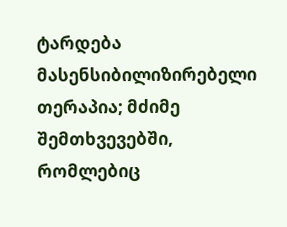ტარდება მასენსიბილიზირებელი თერაპია; მძიმე შემთხვევებში, რომლებიც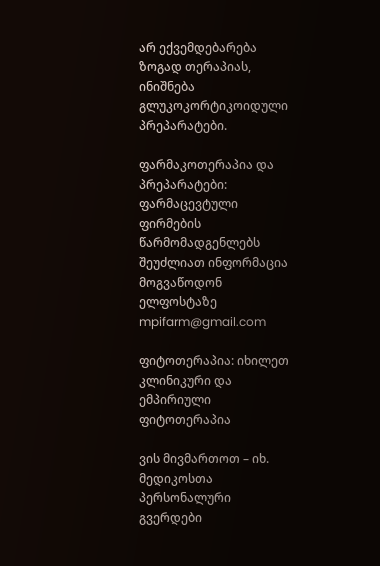არ ექვემდებარება ზოგად თერაპიას, ინიშნება გლუკოკორტიკოიდული პრეპარატები.

ფარმაკოთერაპია და პრეპარატები: ფარმაცევტული ფირმების წარმომადგენლებს შეუძლიათ ინფორმაცია მოგვაწოდონ ელფოსტაზე mpifarm@gmail.com

ფიტოთერაპია: იხილეთ კლინიკური და ემპირიული ფიტოთერაპია

ვის მივმართოთ – იხ. მედიკოსთა პერსონალური გვერდები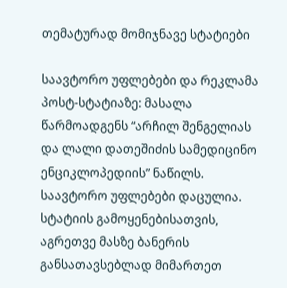თემატურად მომიჯნავე სტატიები

საავტორო უფლებები და რეკლამა პოსტ-სტატიაზე: მასალა წარმოადგენს “არჩილ შენგელიას და ლალი დათეშიძის სამედიცინო ენციკლოპედიის” ნაწილს. საავტორო უფლებები დაცულია. სტატიის გამოყენებისათვის, აგრეთვე მასზე ბანერის განსათავსებლად მიმართეთ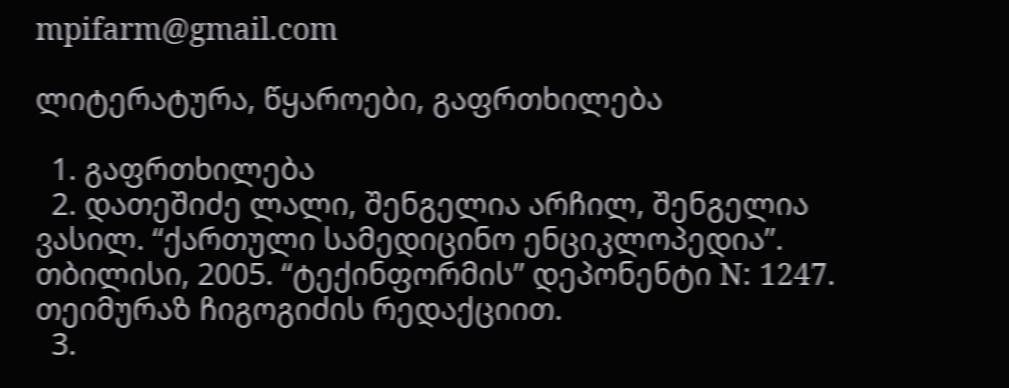mpifarm@gmail.com

ლიტერატურა, წყაროები, გაფრთხილება

  1. გაფრთხილება
  2. დათეშიძე ლალი, შენგელია არჩილ, შენგელია ვასილ. “ქართული სამედიცინო ენციკლოპედია”. თბილისი, 2005. “ტექინფორმის” დეპონენტი N: 1247. თეიმურაზ ჩიგოგიძის რედაქციით.
  3.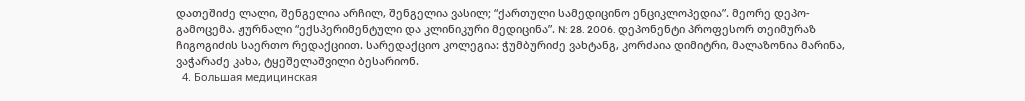დათეშიძე ლალი, შენგელია არჩილ, შენგელია ვასილ; “ქართული სამედიცინო ენციკლოპედია”. მეორე დეპო-გამოცემა. ჟურნალი “ექსპერიმენტული და კლინიკური მედიცინა”. N: 28. 2006. დეპონენტი პროფესორ თეიმურაზ ჩიგოგიძის საერთო რედაქციით. სარედაქციო კოლეგია: ჭუმბურიძე ვახტანგ, კორძაია დიმიტრი, მალაზონია მარინა, ვაჭარაძე კახა, ტყეშელაშვილი ბესარიონ.
  4. Большая медицинская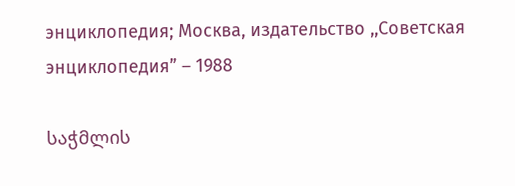энциклопедия; Москва, издательство ,,Советская энциклопедия” – 1988

საჭმლის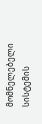მომნელებელი სისტემის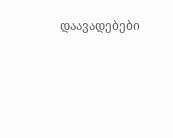დაავადებები